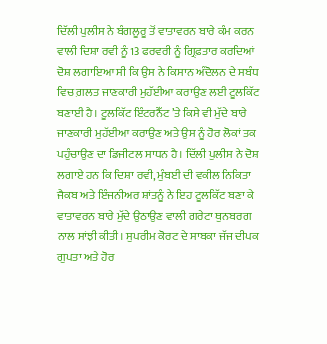ਦਿੱਲੀ ਪੁਲੀਸ ਨੇ ਬੰਗਲੂਰੂ ਤੋਂ ਵਾਤਾਵਰਨ ਬਾਰੇ ਕੰਮ ਕਰਨ ਵਾਲੀ ਦਿਸ਼ਾ ਰਵੀ ਨੂੰ 13 ਫਰਵਰੀ ਨੂੰ ਗ੍ਰਿਫ਼ਤਾਰ ਕਰਦਿਆਂ ਦੋਸ਼ ਲਗਾਇਆ ਸੀ ਕਿ ਉਸ ਨੇ ਕਿਸਾਨ ਅੰਦੋਲਨ ਦੇ ਸਬੰਧ ਵਿਚ ਗ਼ਲਤ ਜਾਣਕਾਰੀ ਮੁਹੱਈਆ ਕਰਾਉਣ ਲਈ ਟੂਲਕਿੱਟ ਬਣਾਈ ਹੈ। ਟੂਲਕਿੱਟ ਇੰਟਰਨੈੱਟ ’ਤੇ ਕਿਸੇ ਵੀ ਮੁੱਦੇ ਬਾਰੇ ਜਾਣਕਾਰੀ ਮੁਹੱਈਆ ਕਰਾਉਣ ਅਤੇ ਉਸ ਨੂੰ ਹੋਰ ਲੋਕਾਂ ਤਕ ਪਹੁੰਚਾਉਣ ਦਾ ਡਿਜੀਟਲ ਸਾਧਨ ਹੈ। ਦਿੱਲੀ ਪੁਲੀਸ ਨੇ ਦੋਸ਼ ਲਗਾਏ ਹਨ ਕਿ ਦਿਸ਼ਾ ਰਵੀ, ਮੁੰਬਈ ਦੀ ਵਕੀਲ ਨਿਕਿਤਾ ਜੈਕਬ ਅਤੇ ਇੰਜਨੀਅਰ ਸ਼ਾਂਤਨੂੰ ਨੇ ਇਹ ਟੂਲਕਿੱਟ ਬਣਾ ਕੇ ਵਾਤਾਵਰਨ ਬਾਰੇ ਮੁੱਦੇ ਉਠਾਉਣ ਵਾਲੀ ਗਰੇਟਾ ਥੁਨਬਰਗ ਨਾਲ ਸਾਂਝੀ ਕੀਤੀ। ਸੁਪਰੀਮ ਕੋਰਟ ਦੇ ਸਾਬਕਾ ਜੱਜ ਦੀਪਕ ਗੁਪਤਾ ਅਤੇ ਹੋਰ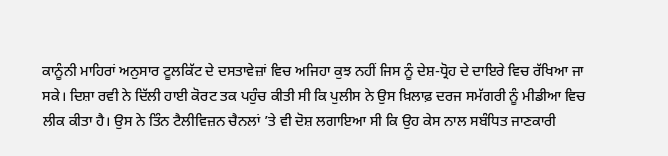ਕਾਨੂੰਨੀ ਮਾਹਿਰਾਂ ਅਨੁਸਾਰ ਟੂਲਕਿੱਟ ਦੇ ਦਸਤਾਵੇਜ਼ਾਂ ਵਿਚ ਅਜਿਹਾ ਕੁਝ ਨਹੀਂ ਜਿਸ ਨੂੰ ਦੇਸ਼-ਧ੍ਰੋਹ ਦੇ ਦਾਇਰੇ ਵਿਚ ਰੱਖਿਆ ਜਾ ਸਕੇ। ਦਿਸ਼ਾ ਰਵੀ ਨੇ ਦਿੱਲੀ ਹਾਈ ਕੋਰਟ ਤਕ ਪਹੁੰਚ ਕੀਤੀ ਸੀ ਕਿ ਪੁਲੀਸ ਨੇ ਉਸ ਖ਼ਿਲਾਫ਼ ਦਰਜ ਸਮੱਗਰੀ ਨੂੰ ਮੀਡੀਆ ਵਿਚ ਲੀਕ ਕੀਤਾ ਹੈ। ਉਸ ਨੇ ਤਿੰਨ ਟੈਲੀਵਿਜ਼ਨ ਚੈਨਲਾਂ ’ਤੇ ਵੀ ਦੋਸ਼ ਲਗਾਇਆ ਸੀ ਕਿ ਉਹ ਕੇਸ ਨਾਲ ਸਬੰਧਿਤ ਜਾਣਕਾਰੀ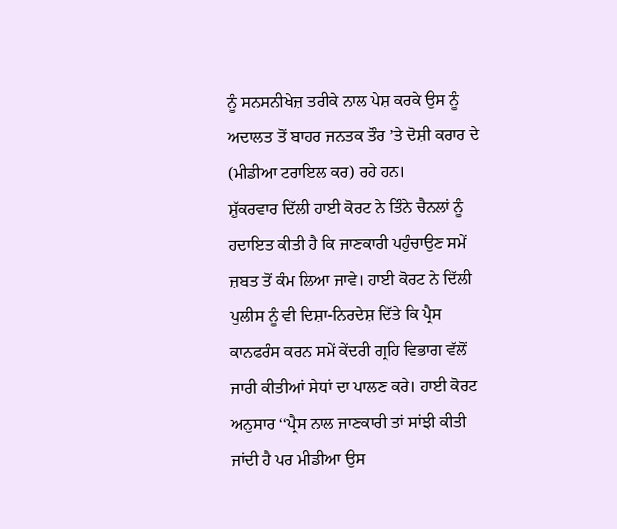ਨੂੰ ਸਨਸਨੀਖੇਜ਼ ਤਰੀਕੇ ਨਾਲ ਪੇਸ਼ ਕਰਕੇ ਉਸ ਨੂੰ ਅਦਾਲਤ ਤੋਂ ਬਾਹਰ ਜਨਤਕ ਤੌਰ ’ਤੇ ਦੋਸ਼ੀ ਕਰਾਰ ਦੇ (ਮੀਡੀਆ ਟਰਾਇਲ ਕਰ) ਰਹੇ ਹਨ।
ਸ਼ੁੱਕਰਵਾਰ ਦਿੱਲੀ ਹਾਈ ਕੋਰਟ ਨੇ ਤਿੰਨੇ ਚੈਨਲਾਂ ਨੂੰ ਹਦਾਇਤ ਕੀਤੀ ਹੈ ਕਿ ਜਾਣਕਾਰੀ ਪਹੁੰਚਾਉਣ ਸਮੇਂ ਜ਼ਬਤ ਤੋਂ ਕੰਮ ਲਿਆ ਜਾਵੇ। ਹਾਈ ਕੋਰਟ ਨੇ ਦਿੱਲੀ ਪੁਲੀਸ ਨੂੰ ਵੀ ਦਿਸ਼ਾ-ਨਿਰਦੇਸ਼ ਦਿੱਤੇ ਕਿ ਪ੍ਰੈਸ ਕਾਨਫਰੰਸ ਕਰਨ ਸਮੇਂ ਕੇਂਦਰੀ ਗ੍ਰਹਿ ਵਿਭਾਗ ਵੱਲੋਂ ਜਾਰੀ ਕੀਤੀਆਂ ਸੇਧਾਂ ਦਾ ਪਾਲਣ ਕਰੇ। ਹਾਈ ਕੋਰਟ ਅਨੁਸਾਰ ‘‘ਪ੍ਰੈਸ ਨਾਲ ਜਾਣਕਾਰੀ ਤਾਂ ਸਾਂਝੀ ਕੀਤੀ ਜਾਂਦੀ ਹੈ ਪਰ ਮੀਡੀਆ ਉਸ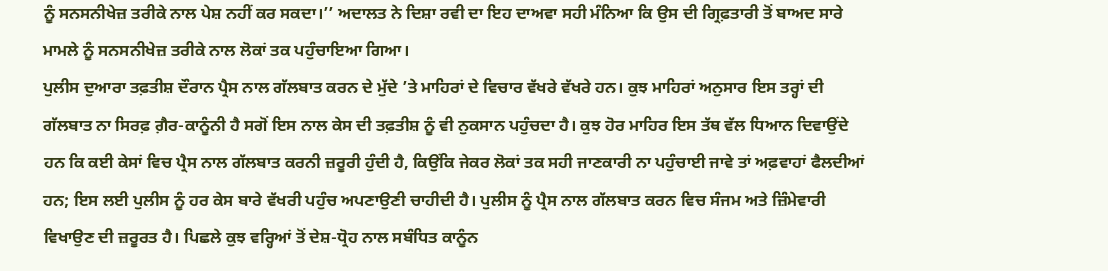ਨੂੰ ਸਨਸਨੀਖੇਜ਼ ਤਰੀਕੇ ਨਾਲ ਪੇਸ਼ ਨਹੀਂ ਕਰ ਸਕਦਾ।’’ ਅਦਾਲਤ ਨੇ ਦਿਸ਼ਾ ਰਵੀ ਦਾ ਇਹ ਦਾਅਵਾ ਸਹੀ ਮੰਨਿਆ ਕਿ ਉਸ ਦੀ ਗ੍ਰਿਫ਼ਤਾਰੀ ਤੋਂ ਬਾਅਦ ਸਾਰੇ ਮਾਮਲੇ ਨੂੰ ਸਨਸਨੀਖੇਜ਼ ਤਰੀਕੇ ਨਾਲ ਲੋਕਾਂ ਤਕ ਪਹੁੰਚਾਇਆ ਗਿਆ।
ਪੁਲੀਸ ਦੁਆਰਾ ਤਫ਼ਤੀਸ਼ ਦੌਰਾਨ ਪ੍ਰੈਸ ਨਾਲ ਗੱਲਬਾਤ ਕਰਨ ਦੇ ਮੁੱਦੇ ’ਤੇ ਮਾਹਿਰਾਂ ਦੇ ਵਿਚਾਰ ਵੱਖਰੇ ਵੱਖਰੇ ਹਨ। ਕੁਝ ਮਾਹਿਰਾਂ ਅਨੁਸਾਰ ਇਸ ਤਰ੍ਹਾਂ ਦੀ ਗੱਲਬਾਤ ਨਾ ਸਿਰਫ਼ ਗ਼ੈਰ-ਕਾਨੂੰਨੀ ਹੈ ਸਗੋਂ ਇਸ ਨਾਲ ਕੇਸ ਦੀ ਤਫ਼ਤੀਸ਼ ਨੂੰ ਵੀ ਨੁਕਸਾਨ ਪਹੁੰਚਦਾ ਹੈ। ਕੁਝ ਹੋਰ ਮਾਹਿਰ ਇਸ ਤੱਥ ਵੱਲ ਧਿਆਨ ਦਿਵਾਉਂਦੇ ਹਨ ਕਿ ਕਈ ਕੇਸਾਂ ਵਿਚ ਪ੍ਰੈਸ ਨਾਲ ਗੱਲਬਾਤ ਕਰਨੀ ਜ਼ਰੂਰੀ ਹੁੰਦੀ ਹੈ, ਕਿਉਂਕਿ ਜੇਕਰ ਲੋਕਾਂ ਤਕ ਸਹੀ ਜਾਣਕਾਰੀ ਨਾ ਪਹੁੰਚਾਈ ਜਾਵੇ ਤਾਂ ਅਫ਼ਵਾਹਾਂ ਫੈਲਦੀਆਂ ਹਨ; ਇਸ ਲਈ ਪੁਲੀਸ ਨੂੰ ਹਰ ਕੇਸ ਬਾਰੇ ਵੱਖਰੀ ਪਹੁੰਚ ਅਪਣਾਉਣੀ ਚਾਹੀਦੀ ਹੈ। ਪੁਲੀਸ ਨੂੰ ਪ੍ਰੈਸ ਨਾਲ ਗੱਲਬਾਤ ਕਰਨ ਵਿਚ ਸੰਜਮ ਅਤੇ ਜ਼ਿੰਮੇਵਾਰੀ ਵਿਖਾਉਣ ਦੀ ਜ਼ਰੂਰਤ ਹੈ। ਪਿਛਲੇ ਕੁਝ ਵਰ੍ਹਿਆਂ ਤੋਂ ਦੇਸ਼-ਧ੍ਰੋਹ ਨਾਲ ਸਬੰਧਿਤ ਕਾਨੂੰਨ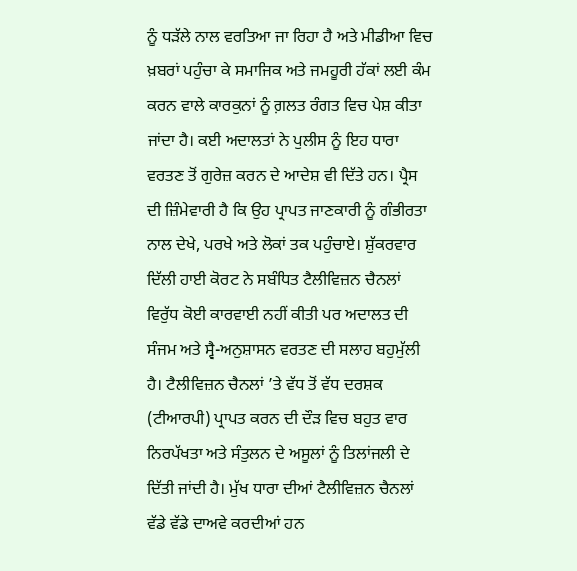ਨੂੰ ਧੜੱਲੇ ਨਾਲ ਵਰਤਿਆ ਜਾ ਰਿਹਾ ਹੈ ਅਤੇ ਮੀਡੀਆ ਵਿਚ ਖ਼ਬਰਾਂ ਪਹੁੰਚਾ ਕੇ ਸਮਾਜਿਕ ਅਤੇ ਜਮਹੂਰੀ ਹੱਕਾਂ ਲਈ ਕੰਮ ਕਰਨ ਵਾਲੇ ਕਾਰਕੁਨਾਂ ਨੂੰ ਗ਼ਲਤ ਰੰਗਤ ਵਿਚ ਪੇਸ਼ ਕੀਤਾ ਜਾਂਦਾ ਹੈ। ਕਈ ਅਦਾਲਤਾਂ ਨੇ ਪੁਲੀਸ ਨੂੰ ਇਹ ਧਾਰਾ ਵਰਤਣ ਤੋਂ ਗੁਰੇਜ਼ ਕਰਨ ਦੇ ਆਦੇਸ਼ ਵੀ ਦਿੱਤੇ ਹਨ। ਪ੍ਰੈਸ ਦੀ ਜ਼ਿੰਮੇਵਾਰੀ ਹੈ ਕਿ ਉਹ ਪ੍ਰਾਪਤ ਜਾਣਕਾਰੀ ਨੂੰ ਗੰਭੀਰਤਾ ਨਾਲ ਦੇਖੇ, ਪਰਖੇ ਅਤੇ ਲੋਕਾਂ ਤਕ ਪਹੁੰਚਾਏ। ਸ਼ੁੱਕਰਵਾਰ ਦਿੱਲੀ ਹਾਈ ਕੋਰਟ ਨੇ ਸਬੰਧਿਤ ਟੈਲੀਵਿਜ਼ਨ ਚੈਨਲਾਂ ਵਿਰੁੱਧ ਕੋਈ ਕਾਰਵਾਈ ਨਹੀਂ ਕੀਤੀ ਪਰ ਅਦਾਲਤ ਦੀ ਸੰਜਮ ਅਤੇ ਸ੍ਵੈ-ਅਨੁਸ਼ਾਸਨ ਵਰਤਣ ਦੀ ਸਲਾਹ ਬਹੁਮੁੱਲੀ ਹੈ। ਟੈਲੀਵਿਜ਼ਨ ਚੈਨਲਾਂ ’ਤੇ ਵੱਧ ਤੋਂ ਵੱਧ ਦਰਸ਼ਕ (ਟੀਆਰਪੀ) ਪ੍ਰਾਪਤ ਕਰਨ ਦੀ ਦੌੜ ਵਿਚ ਬਹੁਤ ਵਾਰ ਨਿਰਪੱਖਤਾ ਅਤੇ ਸੰਤੁਲਨ ਦੇ ਅਸੂਲਾਂ ਨੂੰ ਤਿਲਾਂਜਲੀ ਦੇ ਦਿੱਤੀ ਜਾਂਦੀ ਹੈ। ਮੁੱਖ ਧਾਰਾ ਦੀਆਂ ਟੈਲੀਵਿਜ਼ਨ ਚੈਨਲਾਂ ਵੱਡੇ ਵੱਡੇ ਦਾਅਵੇ ਕਰਦੀਆਂ ਹਨ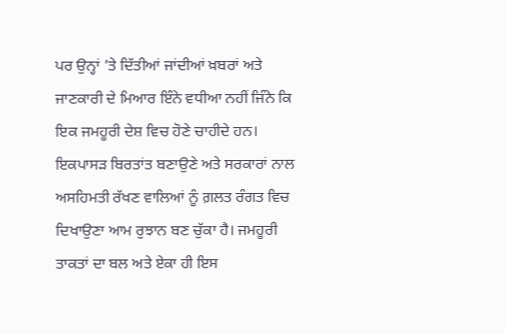ਪਰ ਉਨ੍ਹਾਂ ’ਤੇ ਦਿੱਤੀਆਂ ਜਾਂਦੀਆਂ ਖ਼ਬਰਾਂ ਅਤੇ ਜਾਣਕਾਰੀ ਦੇ ਮਿਆਰ ਇੰਨੇ ਵਧੀਆ ਨਹੀਂ ਜਿੰਨੇ ਕਿ ਇਕ ਜਮਹੂਰੀ ਦੇਸ਼ ਵਿਚ ਹੋਣੇ ਚਾਹੀਦੇ ਹਨ। ਇਕਪਾਸੜ ਬਿਰਤਾਂਤ ਬਣਾਉਣੇ ਅਤੇ ਸਰਕਾਰਾਂ ਨਾਲ ਅਸਹਿਮਤੀ ਰੱਖਣ ਵਾਲਿਆਂ ਨੂੰ ਗ਼ਲਤ ਰੰਗਤ ਵਿਚ ਦਿਖਾਉਣਾ ਆਮ ਰੁਝਾਨ ਬਣ ਚੁੱਕਾ ਹੈ। ਜਮਹੂਰੀ ਤਾਕਤਾਂ ਦਾ ਬਲ ਅਤੇ ਏਕਾ ਹੀ ਇਸ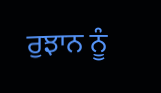ਰੁਝਾਨ ਨੂੰ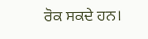ਰੋਕ ਸਕਦੇ ਹਨ।